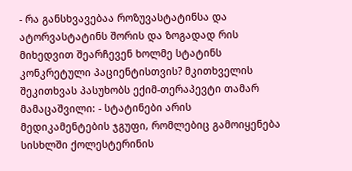- რა განსხვავებაა როზუვასტატინსა და ატორვასტატინს შორის და ზოგადად რის მიხედვით შეარჩევენ ხოლმე სტატინს კონკრეტული პაციენტისთვის? მკითხველის შეკითხვას პასუხობს ექიმ-თერაპევტი თამარ მამაცაშვილი: - სტატინები არის მედიკამენტების ჯგუფი, რომლებიც გამოიყენება სისხლში ქოლესტერინის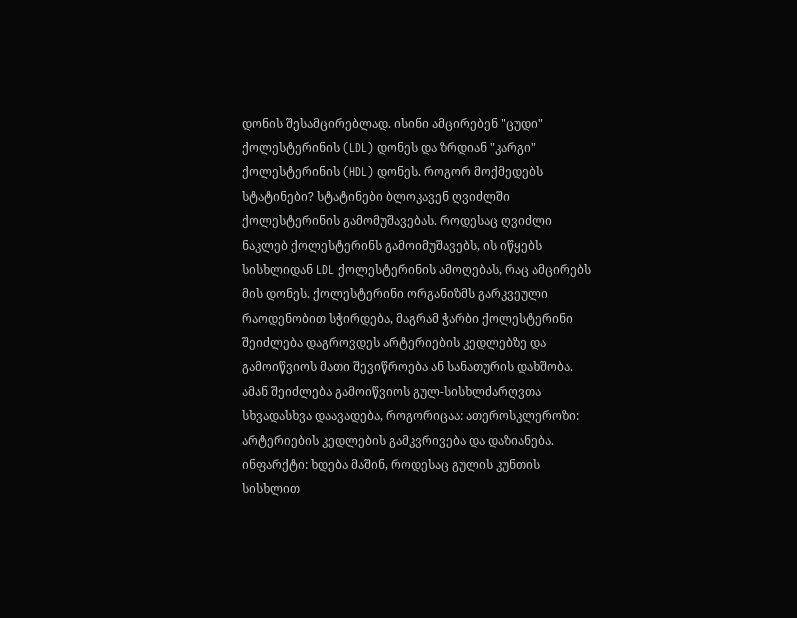დონის შესამცირებლად. ისინი ამცირებენ "ცუდი" ქოლესტერინის (LDL) დონეს და ზრდიან "კარგი" ქოლესტერინის (HDL) დონეს. როგორ მოქმედებს სტატინები? სტატინები ბლოკავენ ღვიძლში ქოლესტერინის გამომუშავებას. როდესაც ღვიძლი ნაკლებ ქოლესტერინს გამოიმუშავებს, ის იწყებს სისხლიდან LDL ქოლესტერინის ამოღებას, რაც ამცირებს მის დონეს. ქოლესტერინი ორგანიზმს გარკვეული რაოდენობით სჭირდება, მაგრამ ჭარბი ქოლესტერინი შეიძლება დაგროვდეს არტერიების კედლებზე და გამოიწვიოს მათი შევიწროება ან სანათურის დახშობა. ამან შეიძლება გამოიწვიოს გულ-სისხლძარღვთა სხვადასხვა დაავადება, როგორიცაა: ათეროსკლეროზი: არტერიების კედლების გამკვრივება და დაზიანება. ინფარქტი: ხდება მაშინ, როდესაც გულის კუნთის სისხლით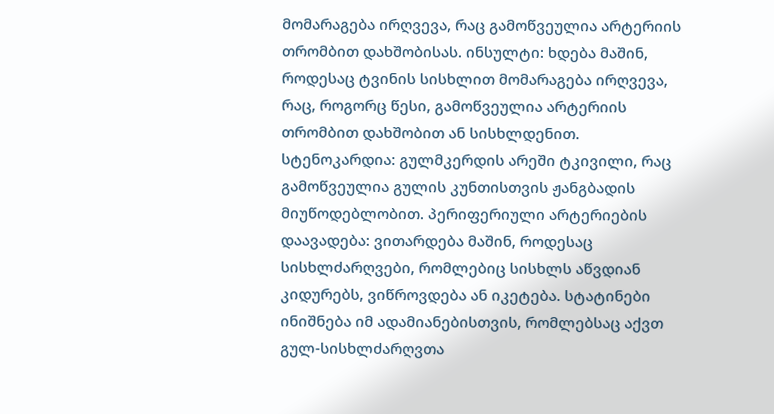მომარაგება ირღვევა, რაც გამოწვეულია არტერიის თრომბით დახშობისას. ინსულტი: ხდება მაშინ, როდესაც ტვინის სისხლით მომარაგება ირღვევა, რაც, როგორც წესი, გამოწვეულია არტერიის თრომბით დახშობით ან სისხლდენით. სტენოკარდია: გულმკერდის არეში ტკივილი, რაც გამოწვეულია გულის კუნთისთვის ჟანგბადის მიუწოდებლობით. პერიფერიული არტერიების დაავადება: ვითარდება მაშინ, როდესაც სისხლძარღვები, რომლებიც სისხლს აწვდიან კიდურებს, ვიწროვდება ან იკეტება. სტატინები ინიშნება იმ ადამიანებისთვის, რომლებსაც აქვთ გულ-სისხლძარღვთა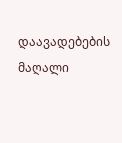დაავადებების მაღალი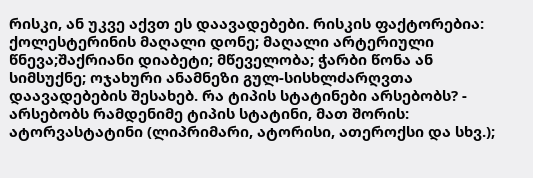რისკი, ან უკვე აქვთ ეს დაავადებები. რისკის ფაქტორებია: ქოლესტერინის მაღალი დონე; მაღალი არტერიული წნევა;შაქრიანი დიაბეტი; მწეველობა; ჭარბი წონა ან სიმსუქნე; ოჯახური ანამნეზი გულ-სისხლძარღვთა დაავადებების შესახებ. რა ტიპის სტატინები არსებობს? - არსებობს რამდენიმე ტიპის სტატინი, მათ შორის: ატორვასტატინი (ლიპრიმარი, ატორისი, ათეროქსი და სხვ.);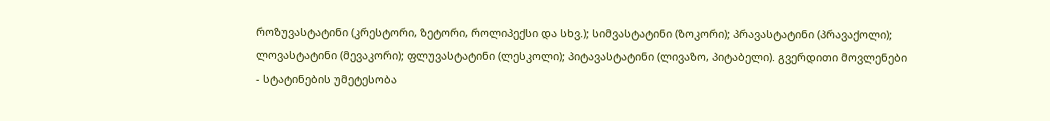როზუვასტატინი (კრესტორი, ზეტორი, როლიპექსი და სხვ.); სიმვასტატინი (ზოკორი); პრავასტატინი (პრავაქოლი); ლოვასტატინი (მევაკორი); ფლუვასტატინი (ლესკოლი); პიტავასტატინი (ლივაზო, პიტაბელი). გვერდითი მოვლენები - სტატინების უმეტესობა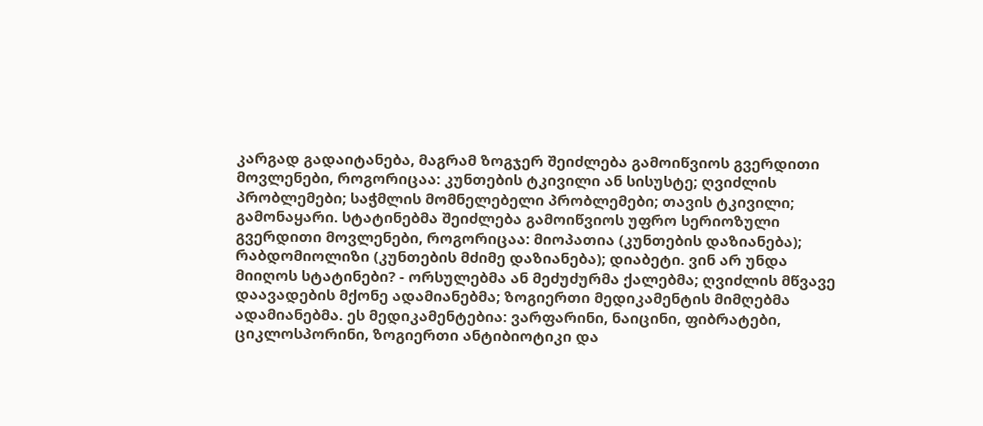კარგად გადაიტანება, მაგრამ ზოგჯერ შეიძლება გამოიწვიოს გვერდითი მოვლენები, როგორიცაა: კუნთების ტკივილი ან სისუსტე; ღვიძლის პრობლემები; საჭმლის მომნელებელი პრობლემები; თავის ტკივილი; გამონაყარი. სტატინებმა შეიძლება გამოიწვიოს უფრო სერიოზული გვერდითი მოვლენები, როგორიცაა: მიოპათია (კუნთების დაზიანება); რაბდომიოლიზი (კუნთების მძიმე დაზიანება); დიაბეტი. ვინ არ უნდა მიიღოს სტატინები? - ორსულებმა ან მეძუძურმა ქალებმა; ღვიძლის მწვავე დაავადების მქონე ადამიანებმა; ზოგიერთი მედიკამენტის მიმღებმა ადამიანებმა. ეს მედიკამენტებია: ვარფარინი, ნაიცინი, ფიბრატები, ციკლოსპორინი, ზოგიერთი ანტიბიოტიკი და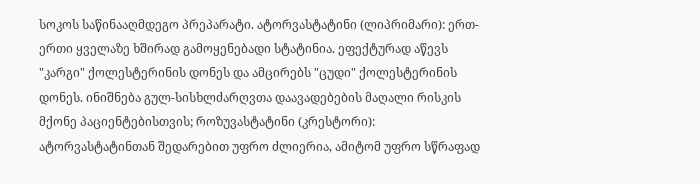სოკოს საწინააღმდეგო პრეპარატი. ატორვასტატინი (ლიპრიმარი): ერთ-ერთი ყველაზე ხშირად გამოყენებადი სტატინია. ეფექტურად აწევს "კარგი" ქოლესტერინის დონეს და ამცირებს "ცუდი" ქოლესტერინის დონეს. ინიშნება გულ-სისხლძარღვთა დაავადებების მაღალი რისკის მქონე პაციენტებისთვის; როზუვასტატინი (კრესტორი): ატორვასტატინთან შედარებით უფრო ძლიერია, ამიტომ უფრო სწრაფად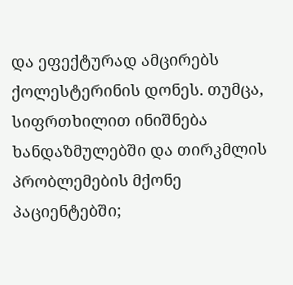და ეფექტურად ამცირებს ქოლესტერინის დონეს. თუმცა, სიფრთხილით ინიშნება ხანდაზმულებში და თირკმლის პრობლემების მქონე პაციენტებში;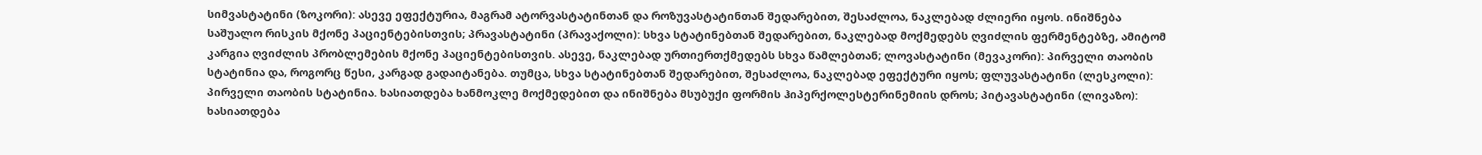სიმვასტატინი (ზოკორი): ასევე ეფექტურია, მაგრამ ატორვასტატინთან და როზუვასტატინთან შედარებით, შესაძლოა, ნაკლებად ძლიერი იყოს. ინიშნება საშუალო რისკის მქონე პაციენტებისთვის; პრავასტატინი (პრავაქოლი): სხვა სტატინებთან შედარებით, ნაკლებად მოქმედებს ღვიძლის ფერმენტებზე, ამიტომ კარგია ღვიძლის პრობლემების მქონე პაციენტებისთვის. ასევე, ნაკლებად ურთიერთქმედებს სხვა წამლებთან; ლოვასტატინი (მევაკორი): პირველი თაობის სტატინია და, როგორც წესი, კარგად გადაიტანება. თუმცა, სხვა სტატინებთან შედარებით, შესაძლოა, ნაკლებად ეფექტური იყოს; ფლუვასტატინი (ლესკოლი): პირველი თაობის სტატინია. ხასიათდება ხანმოკლე მოქმედებით და ინიშნება მსუბუქი ფორმის ჰიპერქოლესტერინემიის დროს; პიტავასტატინი (ლივაზო): ხასიათდება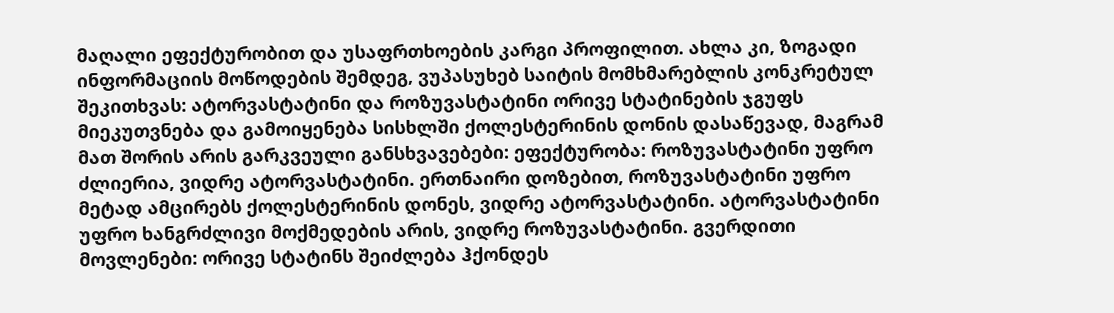მაღალი ეფექტურობით და უსაფრთხოების კარგი პროფილით. ახლა კი, ზოგადი ინფორმაციის მოწოდების შემდეგ, ვუპასუხებ საიტის მომხმარებლის კონკრეტულ შეკითხვას: ატორვასტატინი და როზუვასტატინი ორივე სტატინების ჯგუფს მიეკუთვნება და გამოიყენება სისხლში ქოლესტერინის დონის დასაწევად, მაგრამ მათ შორის არის გარკვეული განსხვავებები: ეფექტურობა: როზუვასტატინი უფრო ძლიერია, ვიდრე ატორვასტატინი. ერთნაირი დოზებით, როზუვასტატინი უფრო მეტად ამცირებს ქოლესტერინის დონეს, ვიდრე ატორვასტატინი. ატორვასტატინი უფრო ხანგრძლივი მოქმედების არის, ვიდრე როზუვასტატინი. გვერდითი მოვლენები: ორივე სტატინს შეიძლება ჰქონდეს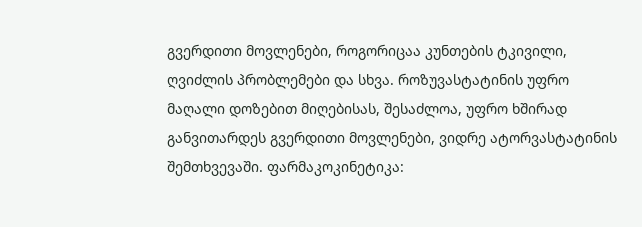გვერდითი მოვლენები, როგორიცაა კუნთების ტკივილი, ღვიძლის პრობლემები და სხვა. როზუვასტატინის უფრო მაღალი დოზებით მიღებისას, შესაძლოა, უფრო ხშირად განვითარდეს გვერდითი მოვლენები, ვიდრე ატორვასტატინის შემთხვევაში. ფარმაკოკინეტიკა: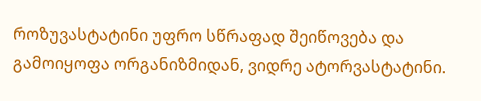როზუვასტატინი უფრო სწრაფად შეიწოვება და გამოიყოფა ორგანიზმიდან, ვიდრე ატორვასტატინი.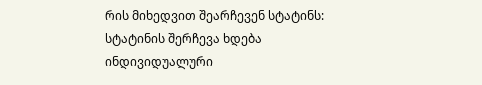რის მიხედვით შეარჩევენ სტატინს: სტატინის შერჩევა ხდება ინდივიდუალური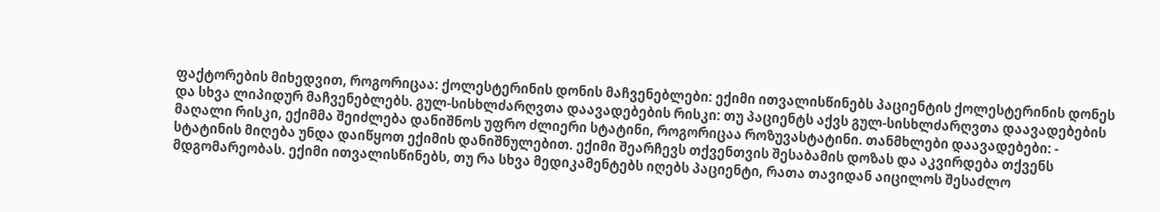ფაქტორების მიხედვით, როგორიცაა: ქოლესტერინის დონის მაჩვენებლები: ექიმი ითვალისწინებს პაციენტის ქოლესტერინის დონეს და სხვა ლიპიდურ მაჩვენებლებს. გულ-სისხლძარღვთა დაავადებების რისკი: თუ პაციენტს აქვს გულ-სისხლძარღვთა დაავადებების მაღალი რისკი, ექიმმა შეიძლება დანიშნოს უფრო ძლიერი სტატინი, როგორიცაა როზუვასტატინი. თანმხლები დაავადებები: - სტატინის მიღება უნდა დაიწყოთ ექიმის დანიშნულებით. ექიმი შეარჩევს თქვენთვის შესაბამის დოზას და აკვირდება თქვენს მდგომარეობას. ექიმი ითვალისწინებს, თუ რა სხვა მედიკამენტებს იღებს პაციენტი, რათა თავიდან აიცილოს შესაძლო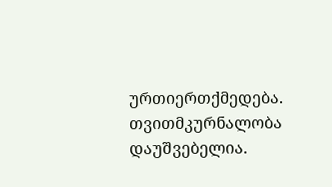ურთიერთქმედება. თვითმკურნალობა დაუშვებელია.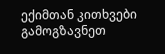ექიმთან კითხვები გამოგზავნეთ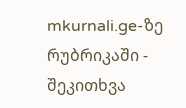mkurnali.ge-ზე რუბრიკაში - შეკითხვა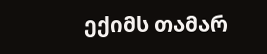ექიმს თამარ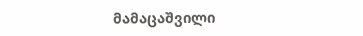მამაცაშვილი